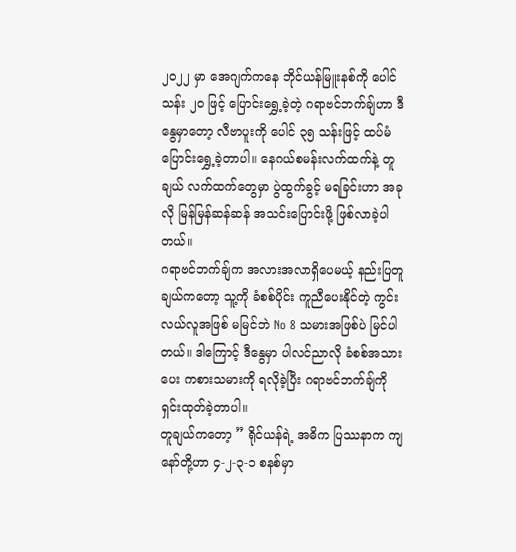၂၀၂၂ မှာ အေဂျက်ကနေ ဘိုင်ယန်မြူးနစ်ကို ပေါင် သန်း ၂၀ ဖြင့် ပြောင်းရွှေ့ခဲ့တဲ့ ဂရာဗင်ဘက်ချ်ဟာ ဒီနွေမှာတော့ လီဗာပူးကို ပေါင် ၃၅ သန်းဖြင့် ထပ်မံ ပြောင်းရွှေ့ခဲ့တာပါ။ နေဂယ်စမန်းလက်ထက်နဲ့ တူချယ် လက်ထက်တွေမှာ ပွဲထွက်ခွင့် မရခြင်းဟာ အခုလို မြန်မြန်ဆန်ဆန် အသင်းပြောင်းဖို့ ဖြစ်လာခဲ့ပါတယ်။
ဂရာဗင်ဘက်ချ်က အလားအလာရှိပေမယ့် နည်းပြတူချယ်ကတော့ သူ့ကို ခံစစ်ပိုင်း ကူညီပေးနိုင်တဲ့ ကွင်းလယ်လူအဖြစ် မမြင်ဘဲ No 8 သမားအဖြစ်ပဲ မြင်ပါတယ်။ ဒါကြောင့် ဒီနွေမှာ ပါလင်ညာလို ခံစစ်အသားပေး ကစားသမားကို ရလိုခဲ့ပြီး ဂရာဗင်ဘက်ချ်ကို ရှင်းထုတ်ခဲ့တာပါ။
တူချယ်ကတော့ ” ရိုင်ယန်ရဲ့ အဓိက ပြဿနာက ကျနော်တို့ဟာ ၄-၂-၃-၁ စနစ်မှာ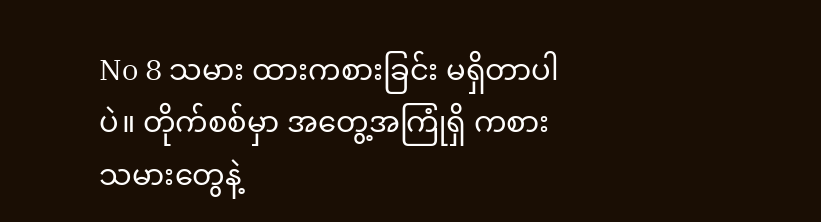No 8 သမား ထားကစားခြင်း မရှိတာပါပဲ။ တိုက်စစ်မှာ အတွေ့အကြုံရှိ ကစားသမားတွေနဲ့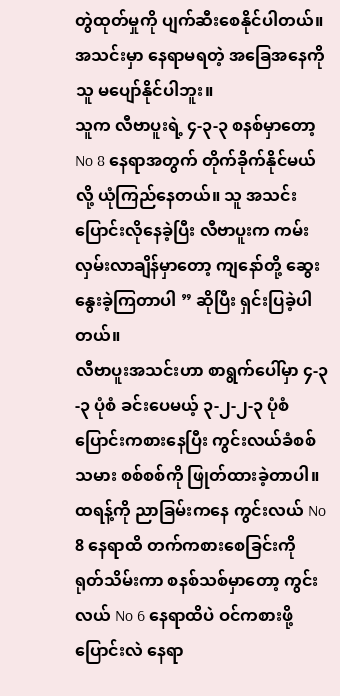တွဲထုတ်မှုကို ပျက်ဆီးစေနိုင်ပါတယ်။ အသင်းမှာ နေရာမရတဲ့ အခြေအနေကို သူ မပျော်နိုင်ပါဘူး။
သူက လီဗာပူးရဲ့ ၄-၃-၃ စနစ်မှာတော့ No 8 နေရာအတွက် တိုက်ခိုက်နိုင်မယ်လို့ ယုံကြည်နေတယ်။ သူ အသင်းပြောင်းလိုနေခဲ့ပြီး လီဗာပူးက ကမ်းလှမ်းလာချိန်မှာတော့ ကျနော်တို့ ဆွေးနွေးခဲ့ကြတာပါ ” ဆိုပြီး ရှင်းပြခဲ့ပါတယ်။
လီဗာပူးအသင်းဟာ စာရွက်ပေါ်မှာ ၄-၃-၃ ပုံစံ ခင်းပေမယ့် ၃-၂-၂-၃ ပုံစံ ပြောင်းကစားနေပြီး ကွင်းလယ်ခံစစ်သမား စစ်စစ်ကို ဖြုတ်ထားခဲ့တာပါ။ ထရန့်ကို ညာခြမ်းကနေ ကွင်းလယ် No 8 နေရာထိ တက်ကစားစေခြင်းကို ရုတ်သိမ်းကာ စနစ်သစ်မှာတော့ ကွင်းလယ် No 6 နေရာထိပဲ ဝင်ကစားဖို့ ပြောင်းလဲ နေရာ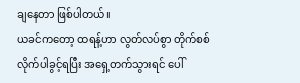ချနေတာ ဖြစ်ပါတယ်။
ယခင်ကတော့ ထရန့်ဟာ လွတ်လပ်စွာ တိုက်စစ်လိုက်ပါခွင့်ရပြီး အရှေ့တက်သွားရင် ပေါ်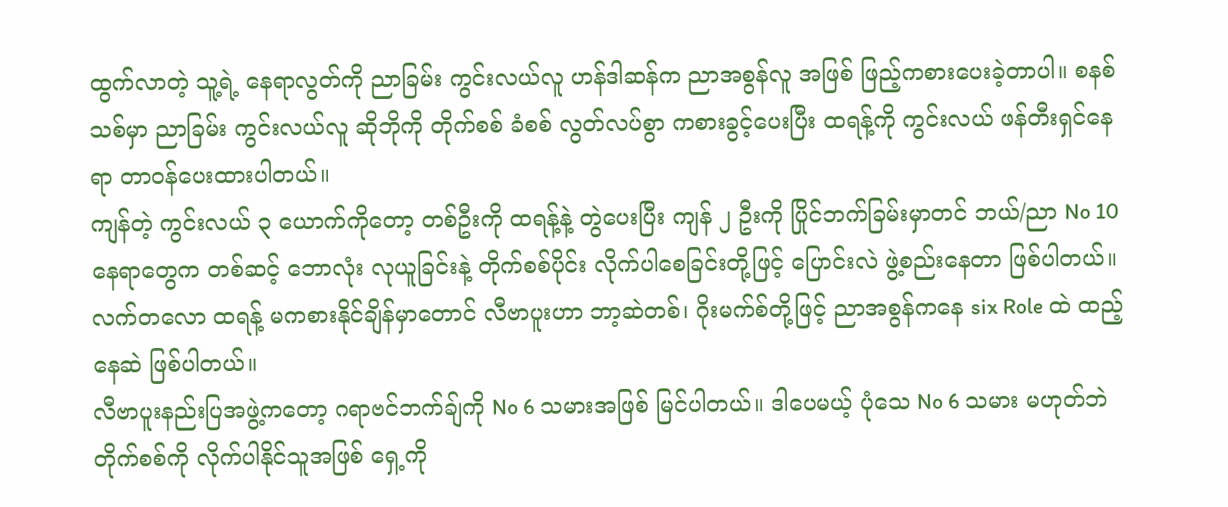ထွက်လာတဲ့ သူ့ရဲ့ နေရာလွတ်ကို ညာခြမ်း ကွင်းလယ်လူ ဟန်ဒါဆန်က ညာအစွန်လူ အဖြစ် ဖြည့်ကစားပေးခဲ့တာပါ။ စနစ်သစ်မှာ ညာခြမ်း ကွင်းလယ်လူ ဆိုဘိုကို တိုက်စစ် ခံစစ် လွတ်လပ်စွာ ကစားခွင့်ပေးပြီး ထရန့်ကို ကွင်းလယ် ဖန်တီးရှင်နေရာ တာဝန်ပေးထားပါတယ်။
ကျန်တဲ့ ကွင်းလယ် ၃ ယောက်ကိုတော့ တစ်ဦးကို ထရန့်နဲ့ တွဲပေးပြီး ကျန် ၂ ဦးကို ပြိုင်ဘက်ခြမ်းမှာတင် ဘယ်/ညာ No 10 နေရာတွေက တစ်ဆင့် ဘောလုံး လုယူခြင်းနဲ့ တိုက်စစ်ပိုင်း လိုက်ပါစေခြင်းတို့ဖြင့် ပြောင်းလဲ ဖွဲ့စည်းနေတာ ဖြစ်ပါတယ်။ လက်တလော ထရန့် မကစားနိုင်ချိန်မှာတောင် လီဗာပူးဟာ ဘာ့ဆဲတစ်၊ ဂိုးမက်စ်တို့ဖြင့် ညာအစွန်ကနေ six Role ထဲ ထည့်နေဆဲ ဖြစ်ပါတယ်။
လီဗာပူးနည်းပြအဖွဲ့ကတော့ ဂရာဗင်ဘက်ချ်ကို No 6 သမားအဖြစ် မြင်ပါတယ်။ ဒါပေမယ့် ပုံသေ No 6 သမား မဟုတ်ဘဲ တိုက်စစ်ကို လိုက်ပါနိုင်သူအဖြစ် ရှေ့ကို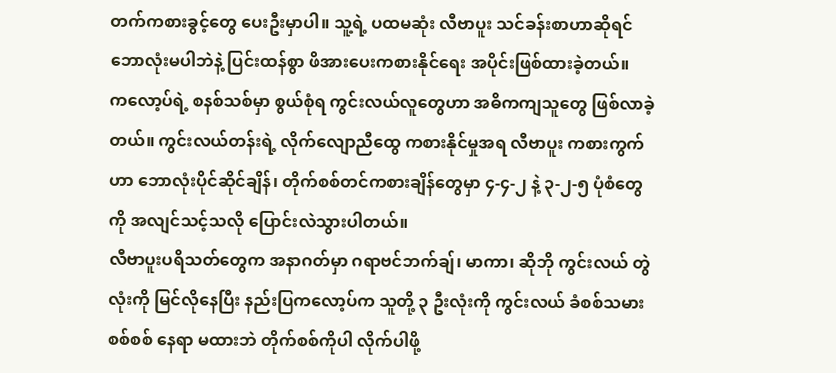တက်ကစားခွင့်တွေ ပေးဦးမှာပါ။ သူ့ရဲ့ ပထမဆုံး လီဗာပူး သင်ခန်းစာဟာဆိုရင် ဘောလုံးမပါဘဲနဲ့ ပြင်းထန်စွာ ဖိအားပေးကစားနိုင်ရေး အပိုင်းဖြစ်ထားခဲ့တယ်။
ကလော့ပ်ရဲ့ စနစ်သစ်မှာ စွယ်စုံရ ကွင်းလယ်လူတွေဟာ အဓိကကျသူတွေ ဖြစ်လာခဲ့တယ်။ ကွင်းလယ်တန်းရဲ့ လိုက်လျောညီထွေ ကစားနိုင်မှုအရ လီဗာပူး ကစားကွက်ဟာ ဘောလုံးပိုင်ဆိုင်ချိန်၊ တိုက်စစ်တင်ကစားချိန်တွေမှာ ၄-၄-၂ နဲ့ ၃-၂-၅ ပုံစံတွေကို အလျင်သင့်သလို ပြောင်းလဲသွားပါတယ်။
လီဗာပူးပရိသတ်တွေက အနာဂတ်မှာ ဂရာဗင်ဘက်ချ်၊ မာကာ၊ ဆိုဘို ကွင်းလယ် တွဲလုံးကို မြင်လိုနေပြီး နည်းပြကလော့ပ်က သူတို့ ၃ ဦးလုံးကို ကွင်းလယ် ခံစစ်သမား စစ်စစ် နေရာ မထားဘဲ တိုက်စစ်ကိုပါ လိုက်ပါဖို့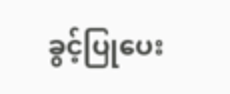ခွင့်ပြုပေး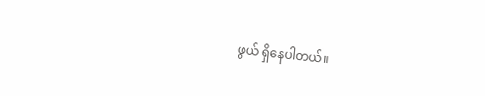ဖွယ် ရှိနေပါတယ်။